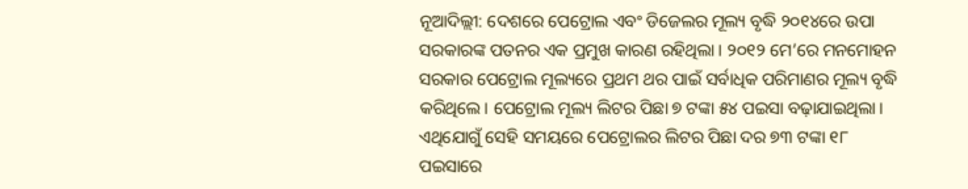ନୂଆଦିଲ୍ଲୀ: ଦେଶରେ ପେଟ୍ରୋଲ ଏବଂ ଡିଜେଲର ମୂଲ୍ୟ ବୃଦ୍ଧି ୨୦୧୪ରେ ଉପା ସରକାରଙ୍କ ପତନର ଏକ ପ୍ରମୁଖ କାରଣ ରହିଥିଲା। ୨୦୧୨ ମେ’ରେ ମନମୋହନ ସରକାର ପେଟ୍ରୋଲ ମୂଲ୍ୟରେ ପ୍ରଥମ ଥର ପାଇଁ ସର୍ବାଧିକ ପରିମାଣର ମୂଲ୍ୟ ବୃଦ୍ଧି କରିଥିଲେ। ପେଟ୍ରୋଲ ମୂଲ୍ୟ ଲିଟର ପିଛା ୭ ଟଙ୍କା ୫୪ ପଇସା ବଢ଼ାଯାଇଥିଲା। ଏଥିଯୋଗୁଁ ସେହି ସମୟରେ ପେଟ୍ରୋଲର ଲିଟର ପିଛା ଦର ୭୩ ଟଙ୍କା ୧୮ ପଇସାରେ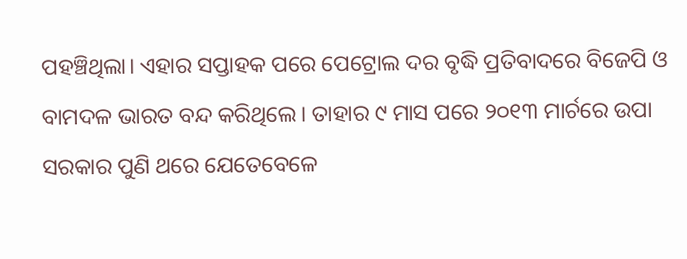ପହଞ୍ଚିଥିଲା। ଏହାର ସପ୍ତାହକ ପରେ ପେଟ୍ରୋଲ ଦର ବୃଦ୍ଧି ପ୍ରତିବାଦରେ ବିଜେପି ଓ ବାମଦଳ ଭାରତ ବନ୍ଦ କରିଥିଲେ। ତାହାର ୯ ମାସ ପରେ ୨୦୧୩ ମାର୍ଚରେ ଉପା ସରକାର ପୁଣି ଥରେ ଯେତେବେଳେ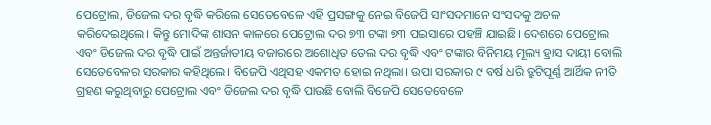ପେଟ୍ରୋଲ, ଡିଜେଲ ଦର ବୃଦ୍ଧି କରିଲେ ସେତେବେଳେ ଏହି ପ୍ରସଙ୍ଗକୁ ନେଇ ବିଜେପି ସାଂସଦମାନେ ସଂସଦକୁ ଅଚଳ କରିଦେଇଥିଲେ। କିନ୍ତୁ ମୋଦିଙ୍କ ଶାସନ କାଳରେ ପେଟ୍ରୋଲ ଦର ୭୩ ଟଙ୍କା ୭୩ ପଇସାରେ ପହଞ୍ଚି ଯାଇଛି। ଦେଶରେ ପେଟ୍ରୋଲ ଏବଂ ଡିଜେଲ ଦର ବୃଦ୍ଧି ପାଇଁ ଅନ୍ତର୍ଜାତୀୟ ବଜାରରେ ଅଶୋଧିତ ତେଲ ଦର ବୃଦ୍ଧି ଏବଂ ଟଙ୍କାର ବିନିମୟ ମୂଲ୍ୟ ହ୍ରାସ ଦାୟୀ ବୋଲି ସେତେବେଳର ସରକାର କହିଥିଲେ। ବିଜେପି ଏଥିସହ ଏକମତ ହୋଇ ନଥିଲା। ଉପା ସରକାର ୯ ବର୍ଷ ଧରି ତ୍ରୁଟିପୂର୍ଣ୍ଣ ଆର୍ଥିକ ନୀତି ଗ୍ରହଣ କରୁଥିବାରୁ ପେଟ୍ରୋଲ ଏବଂ ଡିଜେଲ ଦର ବୃଦ୍ଧି ପାଉଛି ବୋଲି ବିଜେପି ସେତେବେଳେ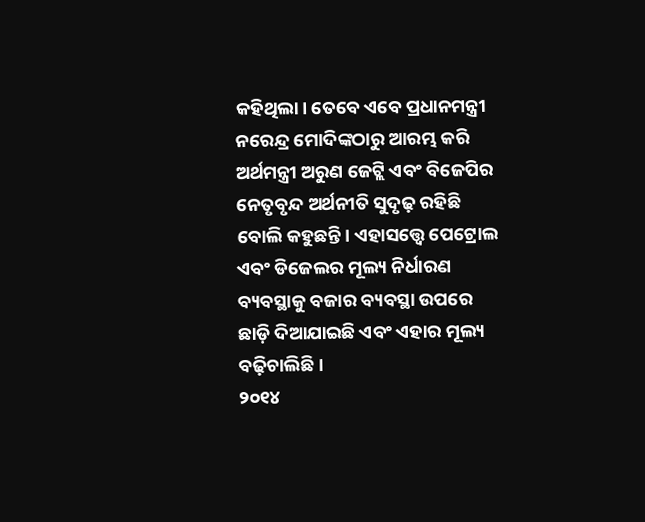କହିଥିଲା। ତେବେ ଏବେ ପ୍ରଧାନମନ୍ତ୍ରୀ ନରେନ୍ଦ୍ର ମୋଦିଙ୍କଠାରୁ ଆରମ୍ଭ କରି ଅର୍ଥମନ୍ତ୍ରୀ ଅରୁଣ ଜେଟ୍ଲି ଏବଂ ବିଜେପିର ନେତୃବୃନ୍ଦ ଅର୍ଥନୀତି ସୁଦୃଢ଼ ରହିଛି ବୋଲି କହୁଛନ୍ତି। ଏହାସତ୍ତ୍ୱେ ପେଟ୍ରୋଲ ଏବଂ ଡିଜେଲର ମୂଲ୍ୟ ନିର୍ଧାରଣ ବ୍ୟବସ୍ଥାକୁ ବଜାର ବ୍ୟବସ୍ଥା ଉପରେ ଛାଡ଼ି ଦିଆଯାଇଛି ଏବଂ ଏହାର ମୂଲ୍ୟ ବଢ଼ିଚାଲିଛି।
୨୦୧୪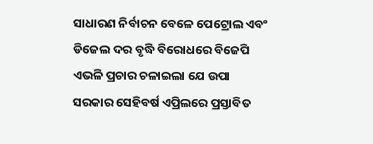ସାଧାରଣ ନିର୍ବାଚନ ବେଳେ ପେଟ୍ରୋଲ ଏବଂ ଡିଜେଲ ଦର ବୃଦ୍ଧି ବିରୋଧରେ ବିଜେପି ଏଭଳି ପ୍ରଚାର ଚଳାଇଲା ଯେ ଉପା ସରକାର ସେହିବର୍ଷ ଏପ୍ରିଲରେ ପ୍ରସ୍ତାବିତ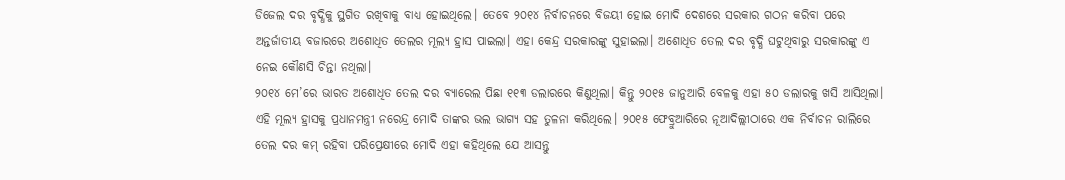ଡିଜେଲ ଦର ବୃଦ୍ଧିକୁ ସ୍ଥଗିତ ରଖିବାକୁ ବାଧ୍ୟ ହୋଇଥିଲେ। ତେବେ ୨୦୧୪ ନିର୍ବାଚନରେ ବିଜୟୀ ହୋଇ ମୋଦି ଦେଶରେ ସରକାର ଗଠନ କରିବା ପରେ ଅନ୍ତର୍ଜାତୀୟ ବଜାରରେ ଅଶୋଧିତ ତେଲର ମୂଲ୍ୟ ହ୍ରାସ ପାଇଲା। ଏହା କେନ୍ଦ୍ର ସରକାରଙ୍କୁ ସୁହାଇଲା। ଅଶୋଧିତ ତେଲ ଦର ବୃଦ୍ଧି ଘଟୁଥିବାରୁ ସରକାରଙ୍କୁ ଏ ନେଇ କୌଣସି ଚିନ୍ତା ନଥିଲା।
୨୦୧୪ ମେ’ରେ ଭାରତ ଅଶୋଧିତ ତେଲ ଦର ବ୍ୟାରେଲ ପିଛା ୧୧୩ ଡଲାରରେ କିଣୁଥିଲା। କିନ୍ତୁ ୨୦୧୫ ଜାନୁଆରି ବେଳକୁ ଏହା ୫୦ ଡଲାରକୁ ଖସି ଆସିଥିଲା। ଏହି ମୂଲ୍ୟ ହ୍ରାସକୁ ପ୍ରଧାନମନ୍ତ୍ରୀ ନରେନ୍ଦ୍ର ମୋଦି ତାଙ୍କର ଭଲ ଭାଗ୍ୟ ସହ ତୁଳନା କରିଥିଲେ। ୨୦୧୫ ଫେବ୍ରୁଆରିରେ ନୂଆଦିଲ୍ଲୀଠାରେ ଏକ ନିର୍ବାଚନ ରାଲିରେ ତେଲ ଦର କମ୍ ରହିବା ପରିପ୍ରେକ୍ଷୀରେ ମୋଦି ଏହା କହିଥିଲେ ଯେ ଆସନ୍ତୁ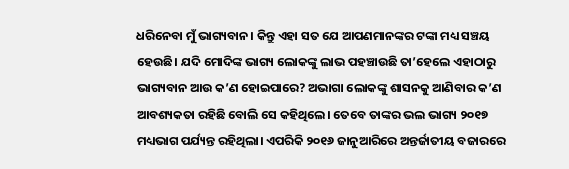ଧରିନେବା ମୁଁ ଭାଗ୍ୟବାନ। କିନ୍ତୁ ଏହା ସତ ଯେ ଆପଣମାନଙ୍କର ଟଙ୍କା ମଧ୍ୟ ସଞ୍ଚୟ ହେଉଛି। ଯଦି ମୋଦିଙ୍କ ଭାଗ୍ୟ ଲୋକଙ୍କୁ ଲାଭ ପହଞ୍ଚାଉଛି ତା’ହେଲେ ଏହାଠାରୁ ଭାଗ୍ୟବାନ ଆଉ କ’ଣ ହୋଇପାରେ? ଅଭାଗା ଲୋକଙ୍କୁ ଶାସନକୁ ଆଣିବାର କ’ଣ ଆବଶ୍ୟକତା ରହିଛି ବୋଲି ସେ କହିଥିଲେ। ତେବେ ତାଙ୍କର ଭଲ ଭାଗ୍ୟ ୨୦୧୭ ମଧ୍ୟଭାଗ ପର୍ଯ୍ୟନ୍ତ ରହିଥିଲା। ଏପରିକି ୨୦୧୬ ଜାନୁଆରିରେ ଅନ୍ତର୍ଜାତୀୟ ବଜାରରେ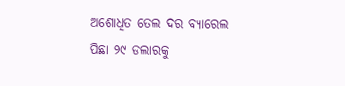ଅଶୋଧିତ ତେଲ ଦର ବ୍ୟାରେଲ ପିଛା ୨୯ ଡଲାରକୁ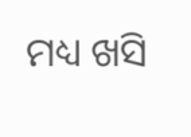ମଧ୍ୟ ଖସି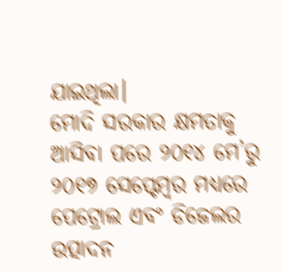ଯାଇଥିଲା।
ମୋଦି ସରକାର କ୍ଷମତାକୁ ଆସିବା ପରେ ୨୦୧୪ ମେ’ରୁ ୨୦୧୭ ସେପ୍ଟେମ୍ବର ମଧ୍ୟରେ ପେଟ୍ରୋଲ ଏବଂ ଡିଜେଲର ଉତ୍ପାଦନ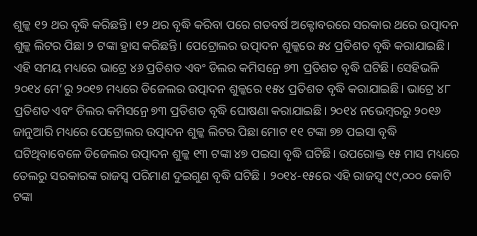ଶୁଳ୍କ ୧୨ ଥର ବୃଦ୍ଧି କରିଛନ୍ତି। ୧୨ ଥର ବୃଦ୍ଧି କରିବା ପରେ ଗତବର୍ଷ ଅକ୍ଟୋବରରେ ସରକାର ଥରେ ଉତ୍ପାଦନ ଶୁଳ୍କ ଲିଟର ପିଛା ୨ ଟଙ୍କା ହ୍ରାସ କରିଛନ୍ତି। ପେଟ୍ରୋଲର ଉତ୍ପାଦନ ଶୁଳ୍କରେ ୫୪ ପ୍ରତିଶତ ବୃଦ୍ଧି କରାଯାଇଛି। ଏହି ସମୟ ମଧ୍ୟରେ ଭାଟ୍ରେ ୪୬ ପ୍ରତିଶତ ଏବଂ ଡିଲର କମିସନ୍ରେ ୭୩ ପ୍ରତିଶତ ବୃଦ୍ଧି ଘଟିଛି। ସେହିଭଳି ୨୦୧୪ ମେ’ରୁ ୨୦୧୭ ମଧ୍ୟରେ ଡିଜେଲର ଉତ୍ପାଦନ ଶୁଳ୍କରେ ୧୫୪ ପ୍ରତିଶତ ବୃଦ୍ଧି କରାଯାଇଛି। ଭାଟ୍ରେ ୪୮ ପ୍ରତିଶତ ଏବଂ ଡିଲର କମିସନ୍ରେ ୭୩ ପ୍ରତିଶତ ବୃଦ୍ଧି ଘୋଷଣା କରାଯାଇଛି। ୨୦୧୪ ନଭେମ୍ବରରୁ ୨୦୧୬ ଜାନୁଆରି ମଧ୍ୟରେ ପେଟ୍ରୋଲର ଉତ୍ପାଦନ ଶୁଳ୍କ ଲିଟର ପିଛା ମୋଟ ୧୧ ଟଙ୍କା ୭୭ ପଇସା ବୃଦ୍ଧି ଘଟିଥିବାବେଳେ ଡିଜେଲର ଉତ୍ପାଦନ ଶୁଳ୍କ ୧୩ ଟଙ୍କା ୪୭ ପଇସା ବୃଦ୍ଧି ଘଟିଛି। ଉପରୋକ୍ତ ୧୫ ମାସ ମଧ୍ୟରେ ତେଲରୁ ସରକାରଙ୍କ ରାଜସ୍ୱ ପରିମାଣ ଦୁଇଗୁଣ ବୃଦ୍ଧି ଘଟିଛି । ୨୦୧୪-୧୫ରେ ଏହି ରାଜସ୍ୱ ୯୯,୦୦୦ କୋଟି ଟଙ୍କା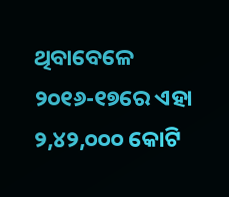ଥିବାବେଳେ ୨୦୧୬-୧୭ରେ ଏହା ୨,୪୨,୦୦୦ କୋଟି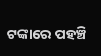ଟଙ୍କାରେ ପହଞ୍ଚି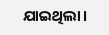ଯାଇଥିଲା।